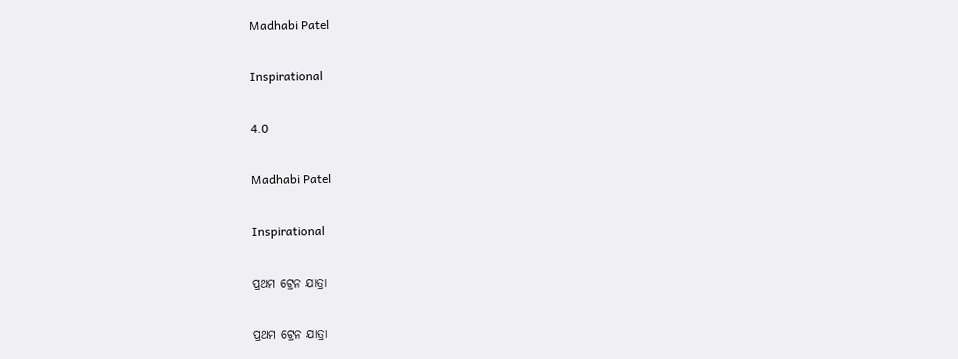Madhabi Patel

Inspirational

4.0

Madhabi Patel

Inspirational

ପ୍ରଥମ ଟ୍ରେନ ଯାତ୍ରା

ପ୍ରଥମ ଟ୍ରେନ ଯାତ୍ରା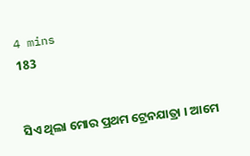4 mins
183


ସିଏ ଥିଲା ମୋର ପ୍ରଥମ ଟ୍ରେନଯାତ୍ରା । ଆମେ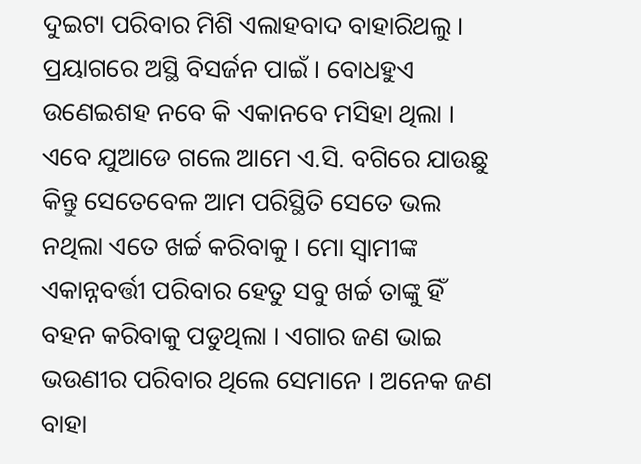ଦୁଇଟା ପରିବାର ମିଶି ଏଲାହବାଦ ବାହାରିଥଲୁ । ପ୍ରୟାଗରେ ଅସ୍ଥି ବିସର୍ଜନ ପାଇଁ । ବୋଧହୁଏ ଉଣେଇଶହ ନବେ କି ଏକାନବେ ମସିହା ଥିଲା । ଏବେ ଯୁଆଡେ ଗଲେ ଆମେ ଏ.ସି. ବଗିରେ ଯାଉଛୁ କିନ୍ତୁ ସେତେବେଳ ଆମ ପରିସ୍ଥିତି ସେତେ ଭଲ ନଥିଲା ଏତେ ଖର୍ଚ୍ଚ କରିବାକୁ । ମୋ ସ୍ୱାମୀଙ୍କ ଏକାନ୍ନବର୍ତ୍ତୀ ପରିବାର ହେତୁ ସବୁ ଖର୍ଚ୍ଚ ତାଙ୍କୁ ହିଁ ବହନ କରିବାକୁ ପଡୁଥିଲା । ଏଗାର ଜଣ ଭାଇ ଭଉଣୀର ପରିବାର ଥିଲେ ସେମାନେ । ଅନେକ ଜଣ ବାହା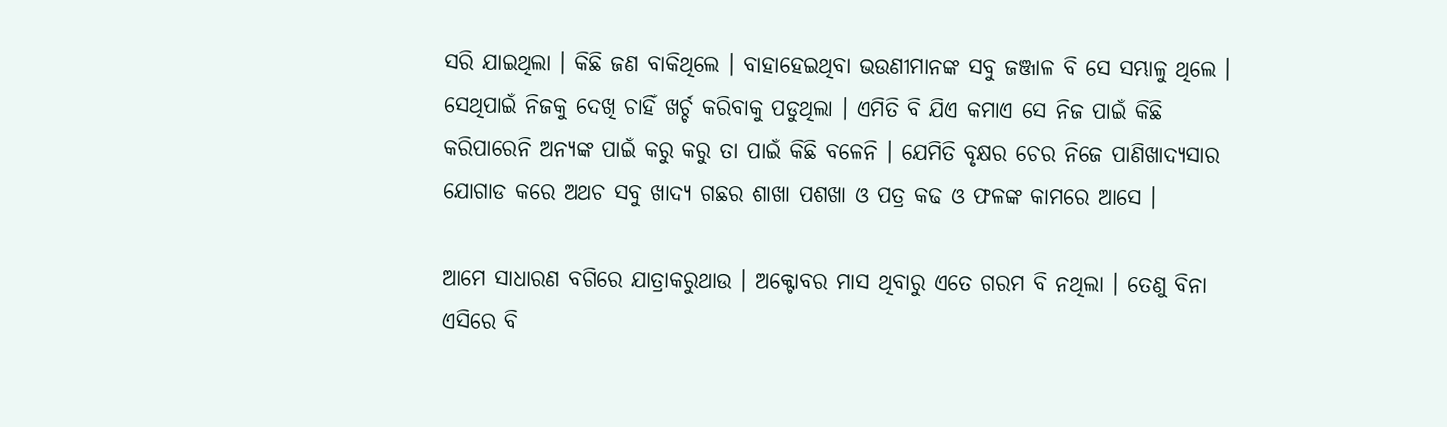ସରି ଯାଇଥିଲା । କିଛି ଜଣ ବାକିଥିଲେ । ବାହାହେଇଥିବା ଭଉଣୀମାନଙ୍କ ସବୁ ଜଞ୍ଜାଳ ବି ସେ ସମ୍ଭାଳୁ ଥିଲେ । ସେଥିପାଇଁ ନିଜକୁ ଦେଖି ଚାହିଁ ଖର୍ଚ୍ଚ କରିବାକୁ ପଡୁଥିଲା । ଏମିତି ବି ଯିଏ କମାଏ ସେ ନିଜ ପାଇଁ କିଛି କରିପାରେନି ଅନ୍ୟଙ୍କ ପାଇଁ କରୁ କରୁ ତା ପାଇଁ କିଛି ବଳେନି । ଯେମିତି ବୃକ୍ଷର ଚେର ନିଜେ ପାଣିଖାଦ୍ୟସାର ଯୋଗାଡ କରେ ଅଥଚ ସବୁ ଖାଦ୍ୟ ଗଛର ଶାଖା ପଶଖା ଓ ପତ୍ର କଢ ଓ ଫଳଙ୍କ କାମରେ ଆସେ ।

ଆମେ ସାଧାରଣ ବଗିରେ ଯାତ୍ରାକରୁଥାଉ । ଅକ୍ଟୋବର ମାସ ଥିବାରୁ ଏତେ ଗରମ ବି ନଥିଲା । ତେଣୁ ବିନା ଏସିରେ ବି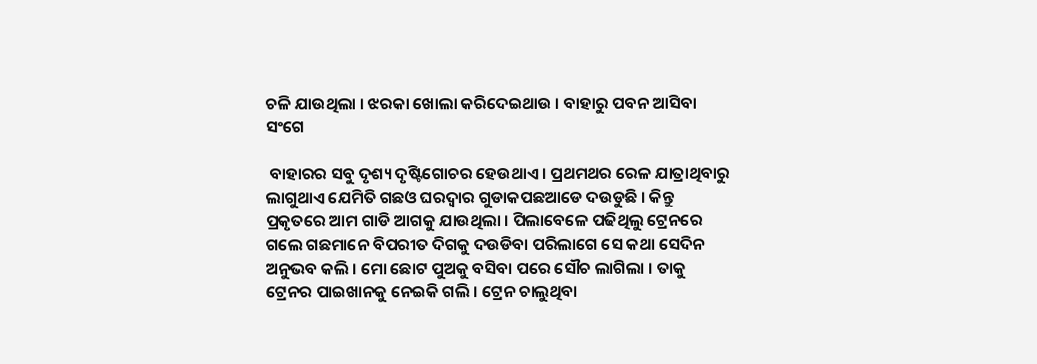ଚଳି ଯାଉଥିଲା । ଝରକା ଖୋଲା କରିଦେଇଥାଉ । ବାହାରୁ ପବନ ଆସିବା ସଂଗେ

 ବାହାରର ସବୁ ଦୃଶ୍ୟ ଦୃଷ୍ଟିଗୋଚର ହେଉଥାଏ । ପ୍ରଥମଥର ରେଳ ଯାତ୍ରାଥିବାରୁ ଲାଗୁଥାଏ ଯେମିତି ଗଛଓ ଘରଦ୍ବାର ଗୁଡାକପଛଆଡେ ଦଉଡୁଛି । କିନ୍ତୁ ପ୍ରକୃତରେ ଆମ ଗାଡି ଆଗକୁ ଯାଉଥିଲା । ପିଲାବେଳେ ପଢିଥିଲୁ ଟ୍ରେନରେ ଗଲେ ଗଛମାନେ ବିପରୀତ ଦିଗକୁ ଦଉଡିବା ପରିଲାଗେ ସେ କଥା ସେଦିନ ଅନୁଭବ କଲି । ମୋ ଛୋଟ ପୁଅକୁ ବସିବା ପରେ ସୌଚ ଲାଗିଲା । ତାକୁ ଟ୍ରେନର ପାଇଖାନକୁ ନେଇକି ଗଲି । ଟ୍ରେନ ଚାଲୁଥିବା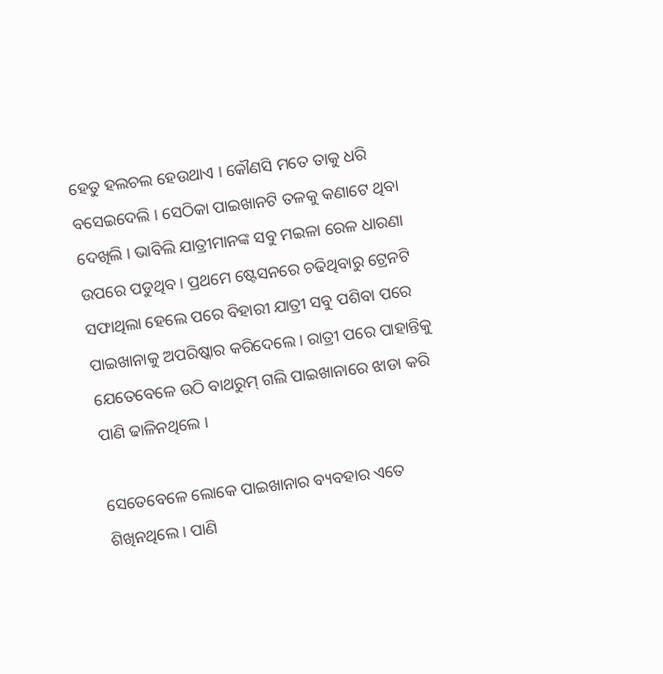ହେତୁ ହଲଚଲ ହେଉଥାଏ । କୌଣସି ମତେ ତାକୁ ଧରି ବସେଇଦେଲି । ସେଠିକା ପାଇଖାନଟି ତଳକୁ କଣାଟେ ଥିବା ଦେଖିଲି । ଭାବିଲି ଯାତ୍ରୀମାନଙ୍କ ସବୁ ମଇଳା ରେଳ ଧାରଣା ଉପରେ ପଡୁଥିବ । ପ୍ରଥମେ ଷ୍ଟେସନରେ ଚଢିଥିବାରୁ ଟ୍ରେନଟି ସଫାଥିଲା ହେଲେ ପରେ ବିହାରୀ ଯାତ୍ରୀ ସବୁ ପଶିବା ପରେ ପାଇଖାନାକୁ ଅପରିଷ୍କାର କରିଦେଲେ । ରାତ୍ରୀ ପରେ ପାହାନ୍ତିକୁ ଯେତେବେଳେ ଉଠି ବାଥରୁମ୍ ଗଲି ପାଇଖାନାରେ ଝାଡା କରି ପାଣି ଢାଳିନଥିଲେ ।

ସେତେବେଳେ ଲୋକେ ପାଇଖାନାର ବ୍ୟବହାର ଏତେ ଶିଖିନଥିଲେ । ପାଣି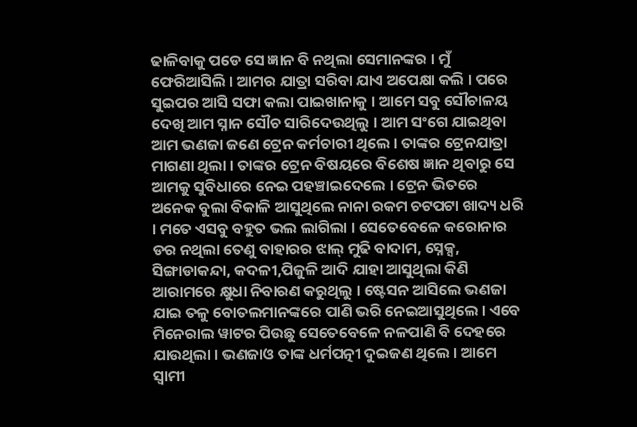ଢାଳିବାକୁ ପଡେ ସେ ଜ୍ଞାନ ବି ନଥିଲା ସେମାନଙ୍କର । ମୁଁ ଫେରିଆସିଲି । ଆମର ଯାତ୍ରା ସରିବା ଯାଏ ଅପେକ୍ଷା କଲି । ପରେ ସୁଇପର ଆସି ସଫା କଲା ପାଇଖାନାକୁ । ଆମେ ସବୁ ସୌଚାଳୟ ଦେଖି ଆମ ସ୍ନାନ ସୌଚ ସାରିଦେଉଥିଲୁ । ଆମ ସଂଗେ ଯାଇଥିବା ଆମ ଭଣଜା ଜଣେ ଟ୍ରେନ କର୍ମଚାରୀ ଥିଲେ । ତାଙ୍କର ଟ୍ରେନଯାତ୍ରା ମାଗଣା ଥିଲା । ତାଙ୍କର ଟ୍ରେନ ବିଷୟରେ ବିଶେଷ ଜ୍ଞାନ ଥିବାରୁ ସେ ଆମକୁ ସୁବିଧାରେ ନେଇ ପହଞ୍ଚାଇଦେଲେ । ଟ୍ରେନ ଭିତରେ ଅନେକ ବୁଲା ବିକାଳି ଆସୁଥିଲେ ନାନା ରକମ ଚଟପଟା ଖାଦ୍ୟ ଧରି । ମତେ ଏସବୁ ବହୁତ ଭଲ ଲାଗିଲା । ସେତେବେଳେ କରୋନାର ଡର ନଥିଲା ତେଣୁ ବାହାରର ଝାଲ୍ ମୁଢି ବାଦାମ, ସ୍ନେକ୍ସ, ସିଙ୍ଗାଡାକନ୍ଦା, କଦଳୀ,ପିଜୁଳି ଆଦି ଯାହା ଆସୁଥିଲା କିଣି ଆରାମରେ କ୍ଷୁଧା ନିବାରଣ କରୁଥିଲୁ । ଷ୍ଟେସନ ଆସିଲେ ଭଣଜା ଯାଇ ତଳୁ ବୋତଲମାନଙ୍କରେ ପାଣି ଭରି ନେଇଆସୁଥିଲେ । ଏବେ ମିନେରାଲ ୱାଟର ପିଉଛୁ ସେତେବେଳେ ନଳପାଣି ବି ଦେହରେ ଯାଉଥିଲା । ଭଣଜାଓ ତାଙ୍କ ଧର୍ମପତ୍ନୀ ଦୁଇଜଣ ଥିଲେ । ଆମେ ସ୍ୱାମୀ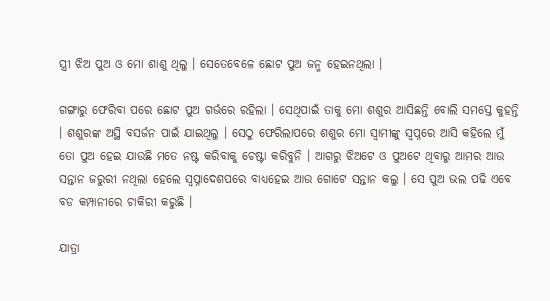ସ୍ତ୍ରୀ ଝିଅ ପୁଅ ଓ ମୋ ଶାଶୁ ଥିଲୁ । ସେତେବେଳେ ଛୋଟ ପୁଅ ଜନ୍ମ ହେଇନଥିଲା ।

ଗଙ୍ଗାରୁ ଫେରିବା ପରେ ଛୋଟ ପୁଅ ଗର୍ଭରେ ରହିଲା । ସେଥିପାଇଁ ତାକୁ ମୋ ଶଶୁର ଆସିଛନ୍ତି ବୋଲି ସମସ୍ତେ କୁହନ୍ତି । ଶଶୁରଙ୍କ ଅସ୍ଥି ବସର୍ଜନ ପାଇଁ ଯାଇଥିଲୁ । ସେଠୁ ଫେରିଲାପରେ ଶଶୁର ମୋ ସ୍ୱାମୀଙ୍କୁ ସ୍ୱପ୍ନରେ ଆସି କହିଲେ ମୁଁ ତୋ ପୁଅ ହେଇ ଯାଉଛି ମତେ ନଷ୍ଟ କରିବାକୁ ଚେଷ୍ଟା କରିବୁନି । ଆଗରୁ ଝିଅଟେ ଓ ପୁଅଟେ ଥିବାରୁ ଆମର ଆଉ ସନ୍ତାନ ଜରୁରୀ ନଥିଲା ହେଲେ ସ୍ୱପ୍ନାଦେଶପରେ ବାଧ୍ୟହେଇ ଆଉ ଗୋଟେ ସନ୍ତାନ କଲୁ । ସେ ପୁଅ ଭଲ ପଢି ଏବେ ବଡ କମ୍ପାନୀରେ ଚାକିରୀ କରୁଛି ।

ଯାତ୍ରା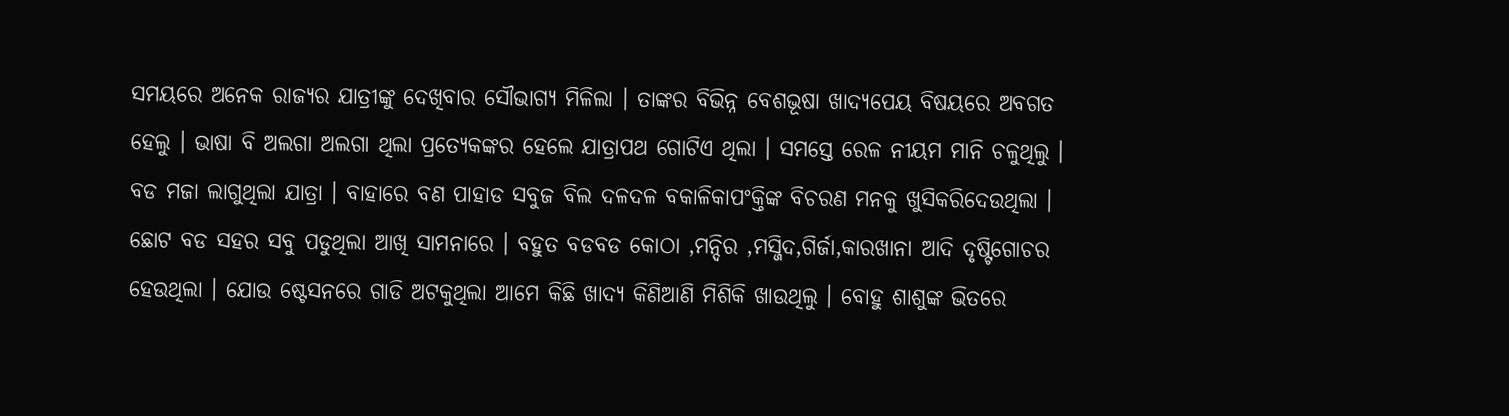ସମୟରେ ଅନେକ ରାଜ୍ୟର ଯାତ୍ରୀଙ୍କୁ ଦେଖିବାର ସୌଭାଗ୍ୟ ମିଳିଲା । ତାଙ୍କର ବିଭିନ୍ନ ବେଶଭୂଷା ଖାଦ୍ୟପେୟ ବିଷୟରେ ଅବଗତ ହେଲୁ । ଭାଷା ବି ଅଲଗା ଅଲଗା ଥିଲା ପ୍ରତ୍ୟେକଙ୍କର ହେଲେ ଯାତ୍ରାପଥ ଗୋଟିଏ ଥିଲା । ସମସ୍ତେ ରେଳ ନୀୟମ ମାନି ଚଳୁଥିଲୁ । ବଡ ମଜା ଲାଗୁଥିଲା ଯାତ୍ରା । ବାହାରେ ବଣ ପାହାଡ ସବୁଜ ବିଲ ଦଳଦଳ ବକାଳିକାପଂକ୍ତିଙ୍କ ବିଚରଣ ମନକୁ ଖୁସିକରିଦେଉଥିଲା । ଛୋଟ ବଡ ସହର ସବୁ ପଡୁଥିଲା ଆଖି ସାମନାରେ । ବହୁତ ବଡବଡ କୋଠା ,ମନ୍ଦିର ,ମସ୍ଜିଦ,ଗିର୍ଜା,କାରଖାନା ଆଦି ଦୃଷ୍ଟିଗୋଚର ହେଉଥିଲା । ଯୋଉ ଷ୍ଟେସନରେ ଗାଡି ଅଟକୁଥିଲା ଆମେ କିଛି ଖାଦ୍ୟ କିଣିଆଣି ମିଶିକି ଖାଉଥିଲୁ । ବୋହୁ ଶାଶୁଙ୍କ ଭିତରେ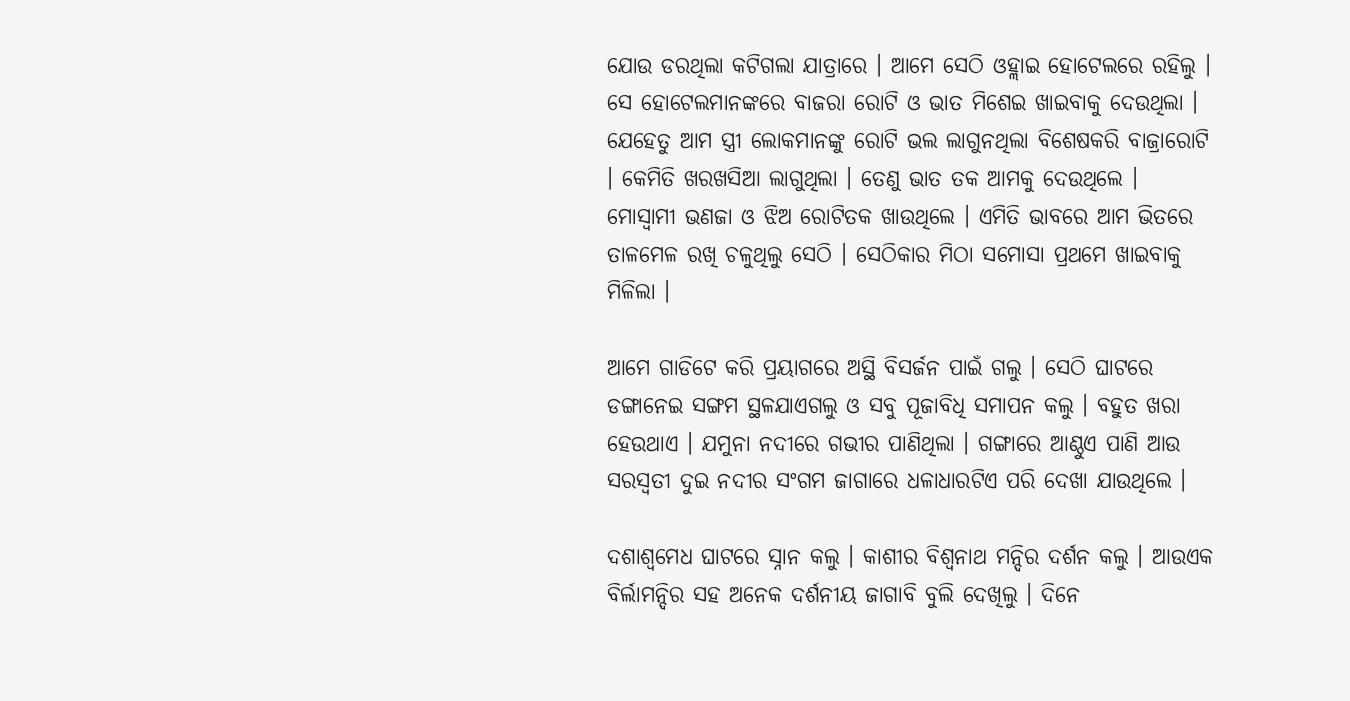ଯୋଉ ଡରଥିଲା କଟିଗଲା ଯାତ୍ରାରେ । ଆମେ ସେଠି ଓହ୍ଲାଇ ହୋଟେଲରେ ରହିଲୁ । ସେ ହୋଟେଲମାନଙ୍କରେ ବାଜରା ରୋଟି ଓ ଭାତ ମିଶେଇ ଖାଇବାକୁ ଦେଉଥିଲା । ଯେହେତୁ ଆମ ସ୍ତ୍ରୀ ଲୋକମାନଙ୍କୁ ରୋଟି ଭଲ ଲାଗୁନଥିଲା ବିଶେଷକରି ବାଜ୍ରାରୋଟି । କେମିତି ଖରଖସିଆ ଲାଗୁଥିଲା । ତେଣୁ ଭାତ ତକ ଆମକୁ ଦେଉଥିଲେ । ମୋସ୍ୱାମୀ ଭଣଜା ଓ ଝିଅ ରୋଟିତକ ଖାଉଥିଲେ । ଏମିତି ଭାବରେ ଆମ ଭିତରେ ତାଳମେଳ ରଖି ଚଳୁଥିଲୁ ସେଠି । ସେଠିକାର ମିଠା ସମୋସା ପ୍ରଥମେ ଖାଇବାକୁ ମିଳିଲା ।

ଆମେ ଗାଡିଟେ କରି ପ୍ରୟାଗରେ ଅସ୍ଥି ବିସର୍ଜନ ପାଇଁ ଗଲୁ । ସେଠି ଘାଟରେ ଡଙ୍ଗାନେଇ ସଙ୍ଗମ ସ୍ଥଳଯାଏଗଲୁ ଓ ସବୁ ପୂଜାବିଧି ସମାପନ କଲୁ । ବହୁତ ଖରା ହେଉଥାଏ । ଯମୁନା ନଦୀରେ ଗଭୀର ପାଣିଥିଲା । ଗଙ୍ଗାରେ ଆଣ୍ଠୁଏ ପାଣି ଆଉ ସରସ୍ୱତୀ ଦୁଇ ନଦୀର ସଂଗମ ଜାଗାରେ ଧଳାଧାରଟିଏ ପରି ଦେଖା ଯାଉଥିଲେ ।

ଦଶାଶ୍ୱମେଧ ଘାଟରେ ସ୍ନାନ କଲୁ । କାଶୀର ବିଶ୍ୱନାଥ ମନ୍ଦିର ଦର୍ଶନ କଲୁ । ଆଉଏକ ବିର୍ଲାମନ୍ଦିର ସହ ଅନେକ ଦର୍ଶନୀୟ ଜାଗାବି ବୁଲି ଦେଖିଲୁ । ଦିନେ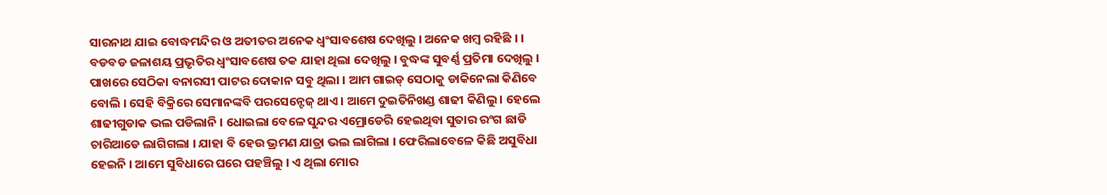ସାରନାଥ ଯାଇ ବୋଦ୍ଧମନ୍ଦିର ଓ ଅତୀତର ଅନେକ ଧ୍ୱଂସାବଶେଷ ଦେଖିଲୁ । ଅନେକ ଖମ୍ବ ରହିଛି । । ବଡବଡ ଜଳାଶୟ ପ୍ରଭୃତିର ଧ୍ୱଂସାବଶେଷ ତକ ଯାହା ଥିଲା ଦେଖିଲୁ । ବୁଦ୍ଧଙ୍କ ସୁବର୍ଣ୍ଣ ପ୍ରତିମା ଦେଖିଲୁ । ପାଖରେ ସେଠିକା ବନାରସୀ ପାଟର ଦୋକାନ ସବୁ ଥିଲା । ଆମ ଗାଇଡ୍ ସେଠାକୁ ଡାକିନେଲା କିଣିବେ ବୋଲି । ସେହି ବିକ୍ରିରେ ସେମାନଙ୍କବି ପରସେନ୍ଟେଜ୍ ଥାଏ । ଆମେ ଦୁଇତିନିଖଣ୍ଡ ଶାଢୀ କିଣିଲୁ । ହେଲେ ଶାଢୀଗୁଡାକ ଭଲ ପଡିଲାନି । ଧୋଇଲା ବେଳେ ସୁନ୍ଦର ଏମ୍ରୋଡେରି ହେଇଥିବା ସୁତାର ରଂଗ ଛାଡି ଚାରିଆଡେ ଲାଗିଗଲା । ଯାହା ବି ହେଉ ଭ୍ରମଣ ଯାତ୍ରା ଭଲ ଲାଗିଲା । ଫେରିଲାବେଳେ କିଛି ଅସୁବିଧା ହେଇନି । ଆମେ ସୁବିଧାରେ ଘରେ ପହଞ୍ଚିଲୁ । ଏ ଥିଲା ମୋର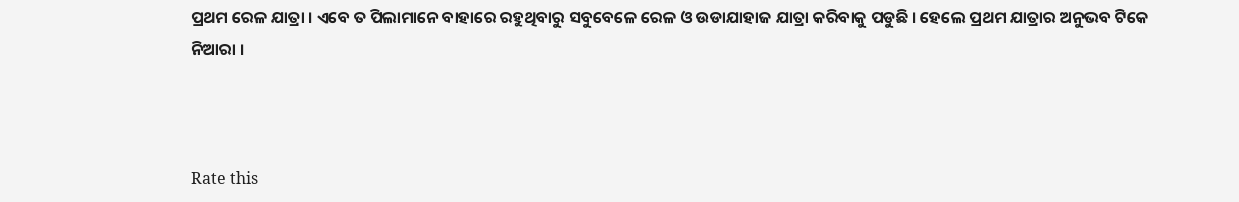ପ୍ରଥମ ରେଳ ଯାତ୍ରା । ଏବେ ତ ପିଲାମାନେ ବାହାରେ ରହୁଥିବାରୁ ସବୁବେଳେ ରେଳ ଓ ଉଡାଯାହାଜ ଯାତ୍ରା କରିବାକୁ ପଡୁଛି । ହେଲେ ପ୍ରଥମ ଯାତ୍ରାର ଅନୁଭବ ଟିକେ ନିଆରା ।



Rate this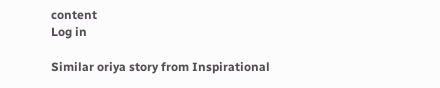content
Log in

Similar oriya story from Inspirational